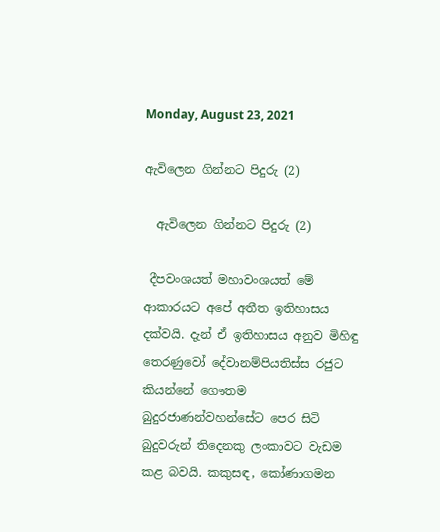Monday, August 23, 2021

ඇවිලෙන ගින්නට පිදුරු (2)

  ඇවිලෙන ගින්නට පිදුරු (2)

 දීපවංශයත් මහාවංශයත් මේ ආකාරයට අපේ අතීත ඉතිහාසය දක්වයි. දැන් ඒ ඉතිහාසය අනුව මිහිඳු තෙරණුවෝ දේවානම්පියතිස්ස රජුට කියන්නේ ගෞතම බුදුරජාණන්වහන්සේට පෙර සිටි බුදුවරුන් තිදෙනකු ලංකාවට වැඩම කළ බවයි. කකුසඳ, කෝණාගමන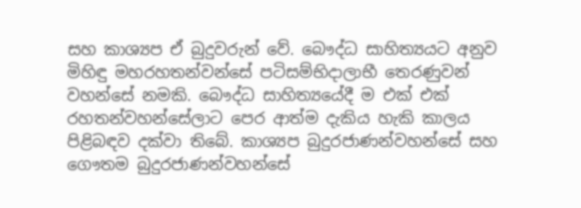සහ කාශ්‍යප ඒ බුදුවරුන් වේ. බෞද්ධ සාහිත්‍යයට අනුව මිහිඳු මහරහතන්වන්සේ පටිසම්භිදාලාභී තෙරණුවන් වහන්සේ නමකි. බෞද්ධ සාහිත්‍යයේදී ම එක් එක් රහතන්වහන්සේලාට පෙර ආත්ම දැකිය හැකි කාලය පිළිබඳව දක්වා තිබේ. කාශ්‍යප බුදුරජාණන්වහන්සේ සහ ගෞතම බුදුරජාණන්වහන්සේ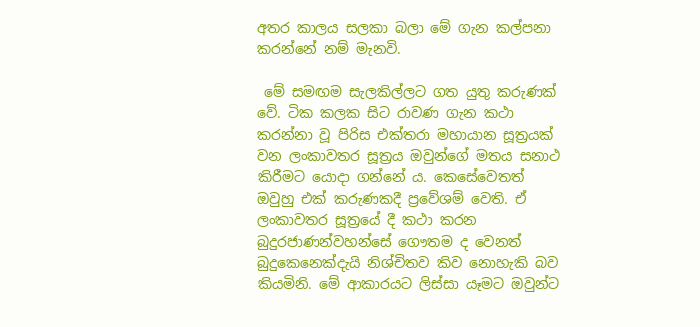අතර කාලය සලකා බලා මේ ගැන කල්පනා කරන්නේ නම් මැනවි.

 මේ සමඟම සැලකිල්ලට ගත යුතු කරුණක් වේ. ටික කලක සිට රාවණ ගැන කථා කරන්නා වූ පිරිස එක්තරා මහායාන සූත්‍රයක් වන ලංකාවතර සූත්‍රය ඔවුන්ගේ මතය සනාථ කිරීමට යොදා ගන්නේ ය. කෙසේවෙතත් ඔවුහු එක් කරුණකදී ප්‍රවේශම් වෙති. ඒ ලංකාවතර සූත්‍රයේ දී කථා කරන බුදුරජාණන්වහන්සේ ගෞතම ද වෙනත් බුදුකෙනෙක්දැයි නිශ්චිතව කිව නොහැකි බව කියමිනි. මේ ආකාරයට ලිස්සා යෑමට ඔවුන්ට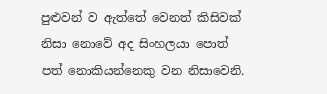පුළුවන් ව ඇත්තේ වෙනත් කිසිවක් නිසා නොවේ අද සිංහලයා පොත් පත් නොකියන්නෙකු වන නිසාවෙනි.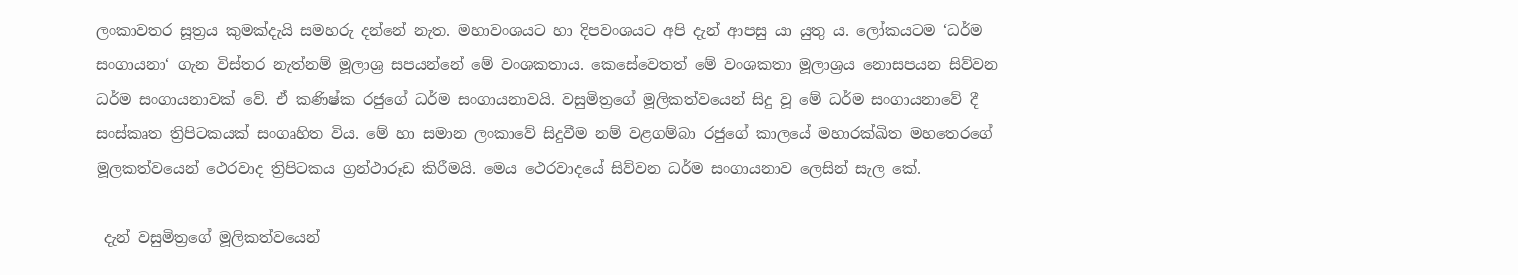ලංකාවතර සූත්‍රය කුමක්දැයි සමහරු දන්නේ නැත. මහාවංශයට හා දිපවංශයට අපි දැන් ආපසු යා යුතු ය. ලෝකයටම ‘ධර්ම සංගායනා‘ ගැන විස්තර නැත්නම් මූලාශ්‍ර සපයන්නේ මේ වංශකතාය. කෙසේවෙතත් මේ වංශකතා මූලාශ්‍රය නොසපයන සිව්වන ධර්ම සංගායනාවක් වේ. ඒ කණිෂ්ක රජුගේ ධර්ම සංගායනාවයි. වසුමිත්‍රගේ මූලිකත්වයෙන් සිදු වූ මේ ධර්ම සංගායනාවේ දී සංස්කෘත ත්‍රිපිටකයක් සංගෘහිත විය. මේ හා සමාන ලංකාවේ සිදුවීම නම් වළගම්බා රජුගේ කාලයේ මහාරක්ඛිත මහතෙරගේ මූලකත්වයෙන් ථෙරවාද ත්‍රිපිටකය ග්‍රන්ථාරූඩ කිරීමයි. මෙය ථෙරවාදයේ සිව්වන ධර්ම සංගායනාව ලෙසින් සැල කේ.

 දැන් වසුමිත්‍රගේ මූලිකත්වයෙන්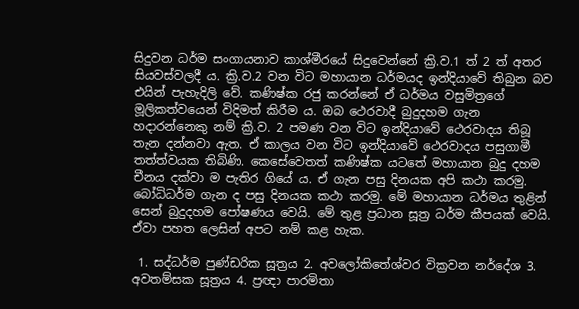සිදුවන ධර්ම සංගායනාව කාශ්මීරයේ සිදුවෙන්නේ ක්‍රි.ව.1 ත් 2 ත් අතර සියවස්වලදී ය. ක්‍රි.ව.2 වන විට මහායාන ධර්මයද ඉන්දියාවේ තිබුන බව එයින් පැහැදිලි වේ. කණිෂ්ක රජු කරන්නේ ඒ ධර්මය වසුමිත්‍රගේ මූලිකත්වයෙන් විදිමත් කිරීම ය. ඔබ ථෙරවාදී බුදුදහම ගැන හදාරන්නෙකු නම් ක්‍රි.ව. 2 පමණ වන විට ඉන්දියාවේ ථෙරවාදය තිබූ තැන දන්නවා ඇත. ඒ කාලය වන විට ඉන්දියාවේ ථෙරවාදය පසුගාමී තත්ත්වයක තිබිණි. කෙසේවෙතත් කණිෂ්ක යටතේ මහායාන බුදු දහම චීනය දක්වා ම පැතිර ගියේ ය. ඒ ගැන පසු දිනයක අපි කථා කරමු. බෝධිධර්ම ගැන ද පසු දිනයක කථා කරමු. මේ මහායාන ධර්මය තුළින් සෙන් බුදුදහම පෝෂණය වෙයි. මේ තුළ ප්‍රධාන සූත්‍ර ධර්ම කීපයක් වෙයි. ඒවා පහත ලෙසින් අපට නම් කළ හැක.

 1. සද්ධර්ම පුණ්ඩරික සූත්‍රය 2. අවලෝකිතේශ්වර වික්‍රවන නර්දේශ 3. අවතම්සක සූත්‍රය 4. ප්‍රඥා පාරමිතා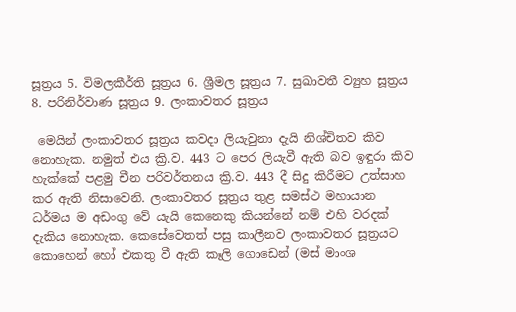සූත්‍රය 5. විමලකීර්ති සූත්‍රය 6. ශ්‍රීමල සූත්‍රය 7. සුඛාවතී ව්‍යුහ සූත්‍රය 8. පරිනිර්වාණ සූත්‍රය 9. ලංකාවතර සූත්‍රය

 මෙයින් ලංකාවතර සූත්‍රය කවදා ලියැවුනා දැයි නිශ්චිතව කිව නොහැක. නමුත් එය ක්‍රි.ව. 443 ට පෙර ලියැවී ඇති බව ඉඳුරා කිව හැක්කේ පළමු චීන පරිවර්තනය ක්‍රි.ව. 443 දී සිදු කිරීමට උත්සාහ කර ඇති නිසාවෙනි. ලංකාවතර සූත්‍රය තුළ සමස්ථ මහායාන ධර්මය ම අඩංගු වේ යැයි කෙනෙකු කියන්නේ නම් එහි වරදක් දැකිය නොහැක. කෙසේවෙතත් පසු කාලීනව ලංකාවතර සූත්‍රයට කොහෙන් හෝ එකතු වී ඇති කෑලි ගොඩෙන් (මස් මාංශ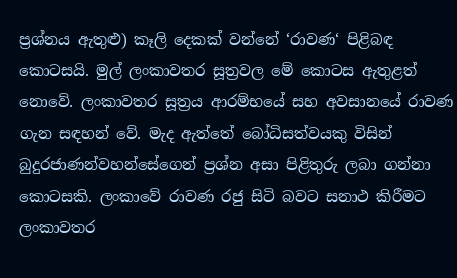ප්‍රශ්නය ඇතුළු) කෑලි දෙකක් වන්නේ ‘රාවණ‘ පිළිබඳ කොටසයි. මුල් ලංකාවතර සූත්‍රවල මේ කොටස ඇතුළත් නොවේ. ලංකාවතර සූත්‍රය ආරම්භයේ සහ අවසානයේ රාවණ ගැන සඳහන් වේ. මැද ඇත්තේ බෝධිසත්වයකු විසින් බුදුරජාණන්වහන්සේගෙන් ප්‍රශ්න අසා පිළිතුරු ලබා ගන්නා කොටසකි. ලංකාවේ රාවණ රජු සිටි බවට සනාථ කිරීමට ලංකාවතර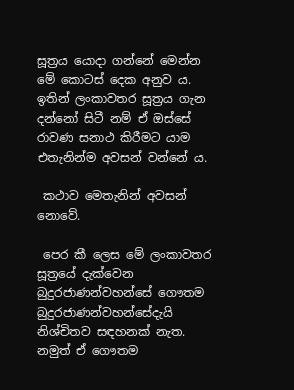සූත්‍රය යොදා ගන්නේ මෙන්න මේ කොටස් දෙක අනුව ය. ඉතින් ලංකාවතර සූත්‍රය ගැන දන්නෝ සිටී නම් ඒ ඔස්සේ රාවණ සනාථ කිරීමට යාම එතැනින්ම අවසන් වන්නේ ය.

 කථාව මෙතැනින් අවසන් නොවේ.

 පෙර කී ලෙස මේ ලංකාවතර සූත්‍රයේ දැක්වෙන බුදුරජාණන්වහන්සේ ගෞතම බුදුරජාණන්වහන්සේදැයි නිශ්චිතව සඳහනක් නැත. නමුත් ඒ ගෞතම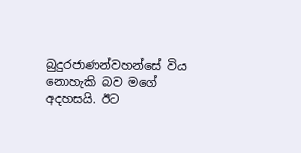බුදුරජාණන්වහන්සේ විය නොහැකි බව මගේ අදහසයි. ඊට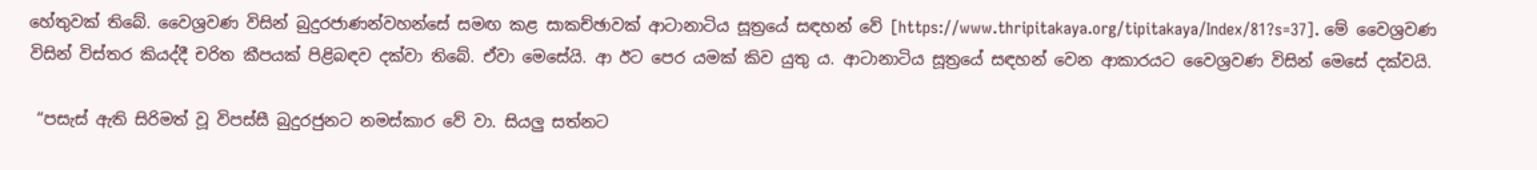හේතුවක් තිබේ. වෛශ්‍රවණ විසින් බුදුරජාණන්වහන්සේ සමඟ කළ සාකච්ඡාවක් ආටානාටිය සූත්‍රයේ සඳහන් වේ [https://www.thripitakaya.org/tipitakaya/Index/81?s=37]. මේ වෛශ්‍රවණ විසින් විස්තර කියද්දී චරිත කීපයක් පිළිබඳව දක්වා තිබේ. ඒවා මෙසේයි. ආ ඊට පෙර යමක් කිව යුතු ය. ආටානාටිය සූත්‍රයේ සඳහන් වෙන ආකාරයට වෛශ්‍රවණ විසින් මෙසේ දක්වයි.

 “පසැස් ඇති සිරිමත් වූ විපස්සී බුදුරජුනට නමස්කාර වේ වා. සියලු සත්නට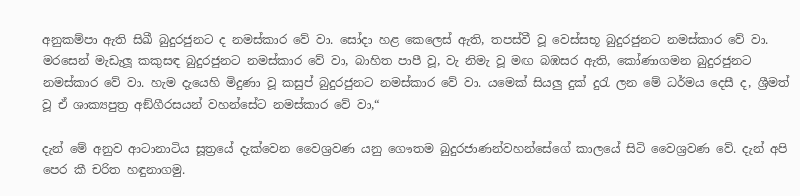අනුකම්පා ඇති සිඛී බුදුරජුනට ද නමස්කාර වේ වා. සෝදා හළ කෙලෙස් ඇති, තපස්වී වූ වෙස්සභූ බුදුරජුනට නමස්කාර වේ වා. මරසෙන් මැඩැලූ කකුසඳ බුදුරජුනට නමස්කාර වේ වා, බාහිත පාපී වූ, වැ නිමැ වූ මඟ බඹසර ඇති, කෝණාගමන බුදුරජුනට නමස්කාර වේ වා. හැම දැයෙහි මිදුණා වූ කසුප් බුදුරජුනට නමස්කාර වේ වා. යමෙක් සියලු දුක් දුරැ ලන මේ ධර්මය දෙසී ද, ශ්‍රීමත් වූ ඒ ශාක්‍යපුත්‍ර අඞ්ගීරසයන් වහන්සේට නමස්කාර වේ වා,“

දැන් මේ අනුව ආටානාටිය සූත්‍රයේ දැක්වෙන වෛශ්‍රවණ යනු ගෞතම බුදුරජාණන්වහන්සේගේ කාලයේ සිටි වෛශ්‍රවණ වේ. දැන් අපි පෙර කී චරිත හඳුනාගමු.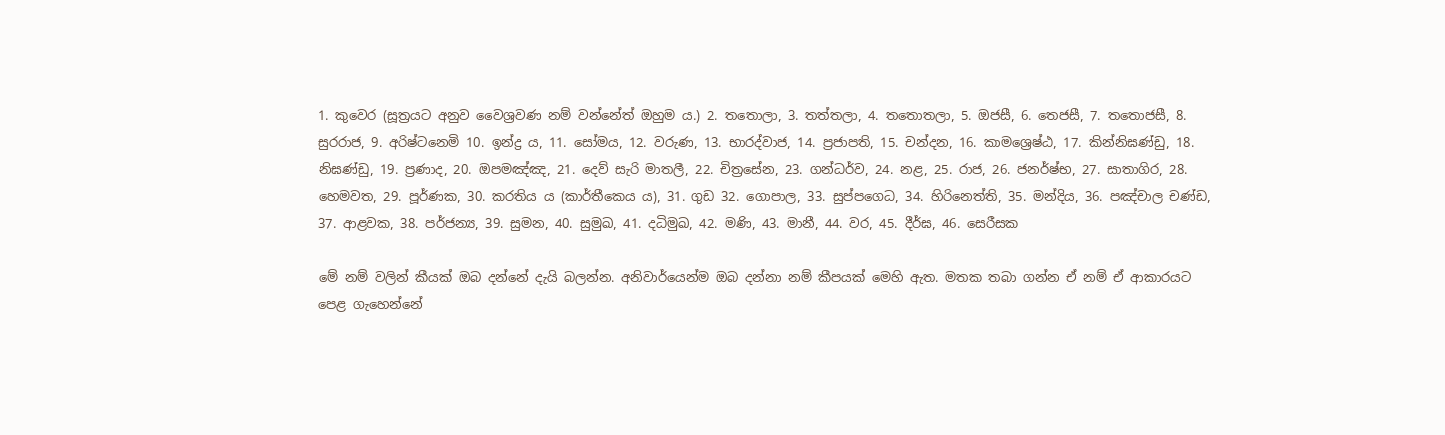1. කුවෙර (සූත්‍රයට අනුව වෛශ්‍රවණ නම් වන්නේත් ඔහුම ය.) 2. තතොලා, 3. තත්තලා, 4. තතොතලා, 5. ඔජසී, 6. තෙජසී, 7. තතොජසී, 8. සුරරාජ, 9. අරිෂ්ටනෙමි 10. ඉන්ද්‍ර ය, 11. සෝමය, 12. වරුණ, 13. භාරද්වාජ, 14. ප්‍රජාපති, 15. චන්දන, 16. කාමශ්‍රෙෂ්ඨ, 17. කින්නිඝණ්ඩු, 18. නිඝණ්ඩු, 19. ප්‍රණාද, 20. ඔපමඤ්ඤ, 21. දෙව් සැරි මාතලී, 22. චිත්‍රසේන, 23. ගන්ධර්ව, 24. නළ, 25. රාජ, 26. ජනර්ෂ්භ, 27. සාතාගිර, 28. හෙමවත, 29. පූර්ණක, 30. කරතිය ය (කාර්තීකෙය ය), 31. ගුඩ 32. ගොපාල, 33. සුප්පගෙධ, 34. හිරිනෙත්ති, 35. මන්දිය, 36. පඤ්චාල චණ්ඩ, 37. ආළවක, 38. පර්ජන්‍ය, 39. සුමන, 40. සුමුඛ, 41. දධිමුඛ, 42. මණි, 43. මානී, 44. වර, 45. දීර්ඝ, 46. සෙරීසක

මේ නම් වලින් කීයක් ඔබ දන්නේ දැයි බලන්න. අනිවාර්යෙන්ම ඔබ දන්නා නම් කීපයක් මෙහි ඇත. මතක තබා ගන්න ඒ නම් ඒ ආකාරයට පෙළ ගැහෙන්නේ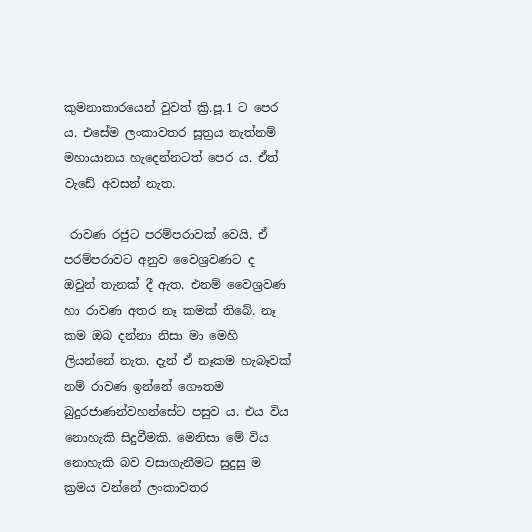කුමනාකාරයෙන් වුවත් ක්‍රි.පූ.1 ට පෙර ය. එසේම ලංකාවතර සූත්‍රය නැත්නම් මහායානය හැදෙන්නටත් පෙර ය. ඒත් වැඩේ අවසන් නැත.

 රාවණ රජුට පරම්පරාවක් වෙයි. ඒ පරම්පරාවට අනුව වෛශ්‍රවණට ද ඔවුන් තැනක් දී ඇත. එනම් වෛශ්‍රවණ හා රාවණ අතර නෑ කමක් තිබේ. නෑ කම ඔබ දන්නා නිසා මා මෙහි ලියන්නේ නැත. දැන් ඒ නෑකම හැබෑවක් නම් රාවණ ඉන්නේ ගෞතම බුදුරජාණන්වහන්සේට පසුව ය. එය විය නොහැකි සිදුවීමකි. මෙනිසා මේ විය නොහැකි බව වසාගැනීමට සුදුසු ම ක්‍රමය වන්නේ ලංකාවතර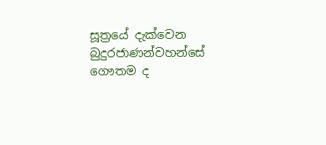සූත්‍රයේ දැක්වෙන බුදුරජාණන්වහන්සේ ගෞතම ද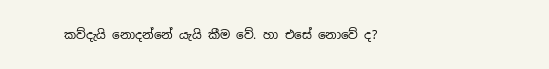කව්දැයි නොදන්නේ යැයි කීම වේ. හා එසේ නොවේ ද?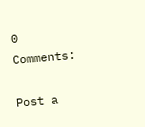0 Comments:

Post a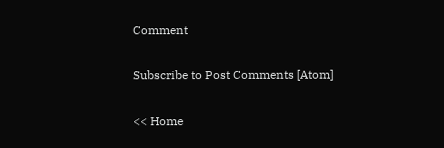Comment

Subscribe to Post Comments [Atom]

<< Home